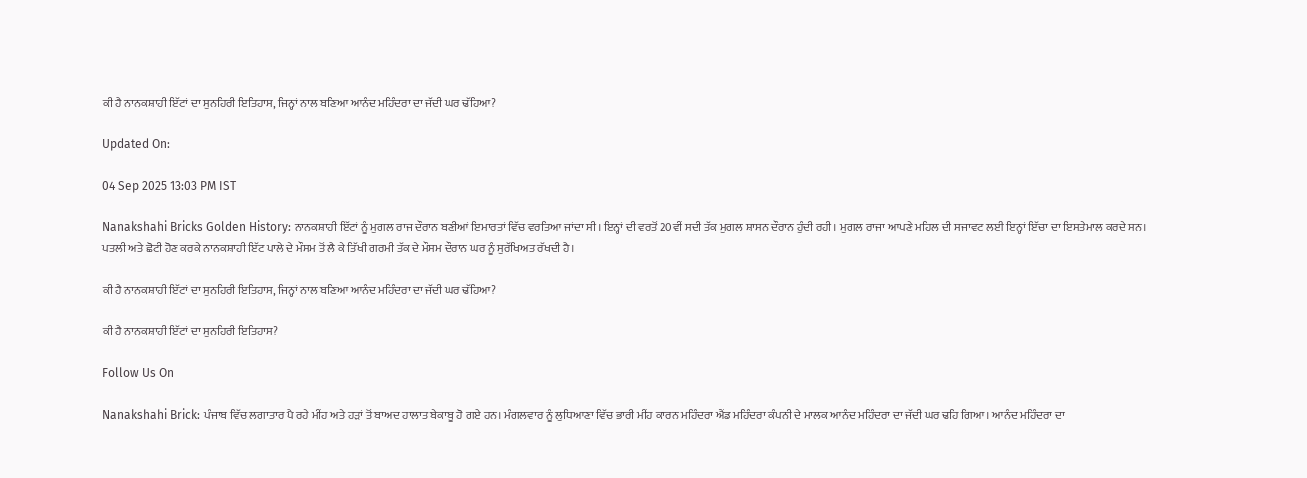ਕੀ ਹੈ ਨਾਨਕਸ਼ਾਹੀ ਇੱਟਾਂ ਦਾ ਸੁਨਹਿਰੀ ਇਤਿਹਾਸ, ਜਿਨ੍ਹਾਂ ਨਾਲ ਬਣਿਆ ਆਨੰਦ ਮਹਿੰਦਰਾ ਦਾ ਜੱਦੀ ਘਰ ਢੱਹਿਆ?

Updated On:

04 Sep 2025 13:03 PM IST

Nanakshahi Bricks Golden History: ਨਾਨਕਸ਼ਾਹੀ ਇੱਟਾਂ ਨੂੰ ਮੁਗਲ ਰਾਜ ਦੌਰਾਨ ਬਣੀਆਂ ਇਮਾਰਤਾਂ ਵਿੱਚ ਵਰਤਿਆ ਜਾਂਦਾ ਸੀ। ਇਨ੍ਹਾਂ ਦੀ ਵਰਤੋਂ 20ਵੀਂ ਸਦੀ ਤੱਕ ਮੁਗਲ ਸ਼ਾਸਨ ਦੌਰਾਨ ਹੁੰਦੀ ਰਹੀ। ਮੁਗਲ ਰਾਜਾ ਆਪਣੇ ਮਹਿਲ ਦੀ ਸਜਾਵਟ ਲਈ ਇਨ੍ਹਾਂ ਇੱਚਾ ਦਾ ਇਸਤੇਮਾਲ ਕਰਦੇ ਸਨ। ਪਤਲੀ ਅਤੇ ਛੋਟੀ ਹੋਣ ਕਰਕੇ ਨਾਨਕਸ਼ਾਹੀ ਇੱਟ ਪਾਲੇ ਦੇ ਮੌਸਮ ਤੋਂ ਲੈ ਕੇ ਤਿੱਖੀ ਗਰਮੀ ਤੱਕ ਦੇ ਮੌਸਮ ਦੌਰਾਨ ਘਰ ਨੂੰ ਸੁਰੱਖਿਅਤ ਰੱਖਦੀ ਹੈ।

ਕੀ ਹੈ ਨਾਨਕਸ਼ਾਹੀ ਇੱਟਾਂ ਦਾ ਸੁਨਹਿਰੀ ਇਤਿਹਾਸ, ਜਿਨ੍ਹਾਂ ਨਾਲ ਬਣਿਆ ਆਨੰਦ ਮਹਿੰਦਰਾ ਦਾ ਜੱਦੀ ਘਰ ਢੱਹਿਆ?

ਕੀ ਹੈ ਨਾਨਕਸ਼ਾਹੀ ਇੱਟਾਂ ਦਾ ਸੁਨਹਿਰੀ ਇਤਿਹਾਸ?

Follow Us On

Nanakshahi Brick: ਪੰਜਾਬ ਵਿੱਚ ਲਗਾਤਾਰ ਪੈ ਰਹੇ ਮੀਂਹ ਅਤੇ ਹੜਾਂ ਤੋਂ ਬਾਅਦ ਹਾਲਾਤ ਬੇਕਾਬੂ ਹੋ ਗਏ ਹਨ। ਮੰਗਲਵਾਰ ਨੂੰ ਲੁਧਿਆਣਾ ਵਿੱਚ ਭਾਰੀ ਮੀਂਹ ਕਾਰਨ ਮਹਿੰਦਰਾ ਐਂਡ ਮਹਿੰਦਰਾ ਕੰਪਨੀ ਦੇ ਮਾਲਕ ਆਨੰਦ ਮਹਿੰਦਰਾ ਦਾ ਜੱਦੀ ਘਰ ਢਹਿ ਗਿਆ। ਆਨੰਦ ਮਹਿੰਦਰਾ ਦਾ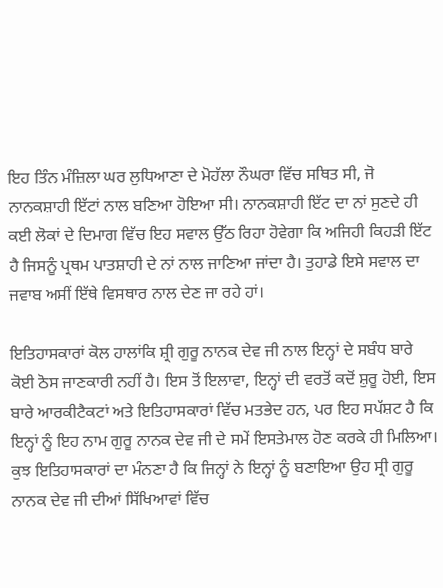ਇਹ ਤਿੰਨ ਮੰਜ਼ਿਲਾ ਘਰ ਲੁਧਿਆਣਾ ਦੇ ਮੋਹੱਲਾ ਨੌਘਰਾ ਵਿੱਚ ਸਥਿਤ ਸੀ, ਜੋ ਨਾਨਕਸ਼ਾਹੀ ਇੱਟਾਂ ਨਾਲ ਬਣਿਆ ਹੋਇਆ ਸੀ। ਨਾਨਕਸ਼ਾਹੀ ਇੱਟ ਦਾ ਨਾਂ ਸੁਣਦੇ ਹੀ ਕਈ ਲੋਕਾਂ ਦੇ ਦਿਮਾਗ ਵਿੱਚ ਇਹ ਸਵਾਲ ਉੱਠ ਰਿਹਾ ਹੋਵੇਗਾ ਕਿ ਅਜਿਹੀ ਕਿਹੜੀ ਇੱਟ ਹੈ ਜਿਸਨੂੰ ਪ੍ਰਥਮ ਪਾਤਸ਼ਾਹੀ ਦੇ ਨਾਂ ਨਾਲ ਜਾਣਿਆ ਜਾਂਦਾ ਹੈ। ਤੁਹਾਡੇ ਇਸੇ ਸਵਾਲ ਦਾ ਜਵਾਬ ਅਸੀਂ ਇੱਥੇ ਵਿਸਥਾਰ ਨਾਲ ਦੇਣ ਜਾ ਰਹੇ ਹਾਂ।

ਇਤਿਹਾਸਕਾਰਾਂ ਕੋਲ ਹਾਲਾਂਕਿ ਸ਼੍ਰੀ ਗੁਰੂ ਨਾਨਕ ਦੇਵ ਜੀ ਨਾਲ ਇਨ੍ਹਾਂ ਦੇ ਸਬੰਧ ਬਾਰੇ ਕੋਈ ਠੋਸ ਜਾਣਕਾਰੀ ਨਹੀਂ ਹੈ। ਇਸ ਤੋਂ ਇਲਾਵਾ, ਇਨ੍ਹਾਂ ਦੀ ਵਰਤੋਂ ਕਦੋਂ ਸ਼ੁਰੂ ਹੋਈ, ਇਸ ਬਾਰੇ ਆਰਕੀਟੈਕਟਾਂ ਅਤੇ ਇਤਿਹਾਸਕਾਰਾਂ ਵਿੱਚ ਮਤਭੇਦ ਹਨ, ਪਰ ਇਹ ਸਪੱਸ਼ਟ ਹੈ ਕਿ ਇਨ੍ਹਾਂ ਨੂੰ ਇਹ ਨਾਮ ਗੁਰੂ ਨਾਨਕ ਦੇਵ ਜੀ ਦੇ ਸਮੇਂ ਇਸਤੇਮਾਲ ਹੋਣ ਕਰਕੇ ਹੀ ਮਿਲਿਆ। ਕੁਝ ਇਤਿਹਾਸਕਾਰਾਂ ਦਾ ਮੰਨਣਾ ਹੈ ਕਿ ਜਿਨ੍ਹਾਂ ਨੇ ਇਨ੍ਹਾਂ ਨੂੰ ਬਣਾਇਆ ਉਹ ਸ੍ਰੀ ਗੁਰੂ ਨਾਨਕ ਦੇਵ ਜੀ ਦੀਆਂ ਸਿੱਖਿਆਵਾਂ ਵਿੱਚ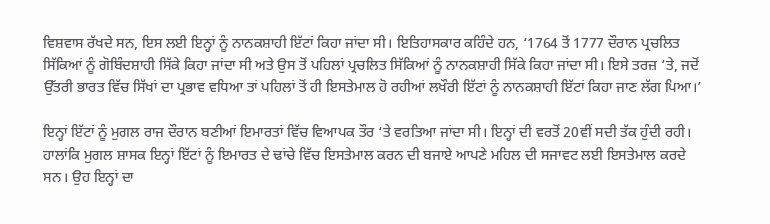ਵਿਸ਼ਵਾਸ ਰੱਖਦੇ ਸਨ, ਇਸ ਲਈ ਇਨ੍ਹਾਂ ਨੂੰ ਨਾਨਕਸ਼ਾਹੀ ਇੱਟਾਂ ਕਿਹਾ ਜਾਂਦਾ ਸੀ। ਇਤਿਹਾਸਕਾਰ ਕਹਿੰਦੇ ਹਨ, ‘1764 ਤੋਂ 1777 ਦੌਰਾਨ ਪ੍ਰਚਲਿਤ ਸਿੱਕਿਆਂ ਨੂੰ ਗੋਬਿੰਦਸ਼ਾਹੀ ਸਿੱਕੇ ਕਿਹਾ ਜਾਂਦਾ ਸੀ ਅਤੇ ਉਸ ਤੋਂ ਪਹਿਲਾਂ ਪ੍ਰਚਲਿਤ ਸਿੱਕਿਆਂ ਨੂੰ ਨਾਨਕਸ਼ਾਹੀ ਸਿੱਕੇ ਕਿਹਾ ਜਾਂਦਾ ਸੀ। ਇਸੇ ਤਰਜ਼ ‘ਤੇ, ਜਦੋਂ ਉੱਤਰੀ ਭਾਰਤ ਵਿੱਚ ਸਿੱਖਾਂ ਦਾ ਪ੍ਰਭਾਵ ਵਧਿਆ ਤਾਂ ਪਹਿਲਾਂ ਤੋਂ ਹੀ ਇਸਤੇਮਾਲ ਹੋ ਰਹੀਆਂ ਲਖੌਰੀ ਇੱਟਾਂ ਨੂੰ ਨਾਨਕਸ਼ਾਹੀ ਇੱਟਾਂ ਕਿਹਾ ਜਾਣ ਲੱਗ ਪਿਆ।’

ਇਨ੍ਹਾਂ ਇੱਟਾਂ ਨੂੰ ਮੁਗਲ ਰਾਜ ਦੌਰਾਨ ਬਣੀਆਂ ਇਮਾਰਤਾਂ ਵਿੱਚ ਵਿਆਪਕ ਤੌਰ ‘ਤੇ ਵਰਤਿਆ ਜਾਂਦਾ ਸੀ। ਇਨ੍ਹਾਂ ਦੀ ਵਰਤੋਂ 20ਵੀਂ ਸਦੀ ਤੱਕ ਹੁੰਦੀ ਰਹੀ। ਹਾਲਾਂਕਿ ਮੁਗਲ ਸ਼ਾਸਕ ਇਨ੍ਹਾਂ ਇੱਟਾਂ ਨੂੰ ਇਮਾਰਤ ਦੇ ਢਾਂਚੇ ਵਿੱਚ ਇਸਤੇਮਾਲ ਕਰਨ ਦੀ ਬਜਾਏ ਆਪਣੇ ਮਹਿਲ ਦੀ ਸਜਾਵਟ ਲਈ ਇਸਤੇਮਾਲ ਕਰਦੇ ਸਨ। ਉਹ ਇਨ੍ਹਾਂ ਦਾ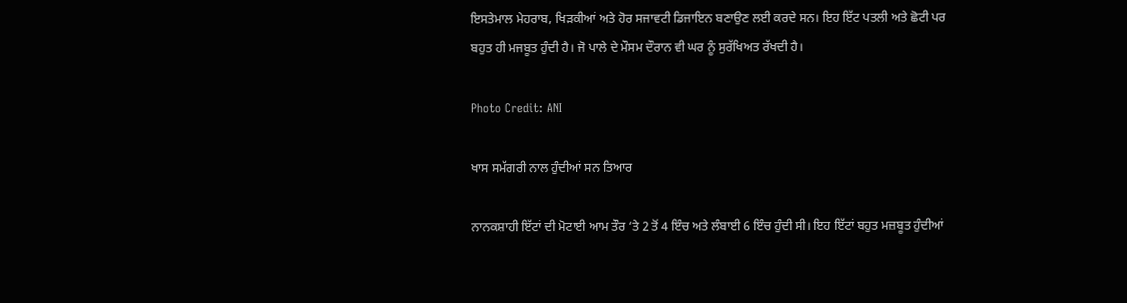ਇਸਤੇਮਾਲ ਮੇਹਰਾਬ, ਖਿੜਕੀਆਂ ਅਤੇ ਹੋਰ ਸਜਾਵਟੀ ਡਿਜਾਇਨ ਬਣਾਉਣ ਲਈ ਕਰਦੇ ਸਨ। ਇਹ ਇੱਟ ਪਤਲੀ ਅਤੇ ਛੋਟੀ ਪਰ ਬਹੁਤ ਹੀ ਮਜਬੂਤ ਹੁੰਦੀ ਹੈ। ਜੋ ਪਾਲੇ ਦੇ ਮੌਸਮ ਦੌਰਾਨ ਵੀ ਘਰ ਨੂੰ ਸੁਰੱਖਿਅਤ ਰੱਖਦੀ ਹੈ।

Photo Credit: ANI

ਖਾਸ ਸਮੱਗਰੀ ਨਾਲ ਹੁੰਦੀਆਂ ਸਨ ਤਿਆਰ

ਨਾਨਕਸ਼ਾਹੀ ਇੱਟਾਂ ਦੀ ਮੋਟਾਈ ਆਮ ਤੌਰ ‘ਤੇ 2 ਤੋਂ 4 ਇੰਚ ਅਤੇ ਲੰਬਾਈ 6 ਇੰਚ ਹੁੰਦੀ ਸੀ। ਇਹ ਇੱਟਾਂ ਬਹੁਤ ਮਜ਼ਬੂਤ ਹੁੰਦੀਆਂ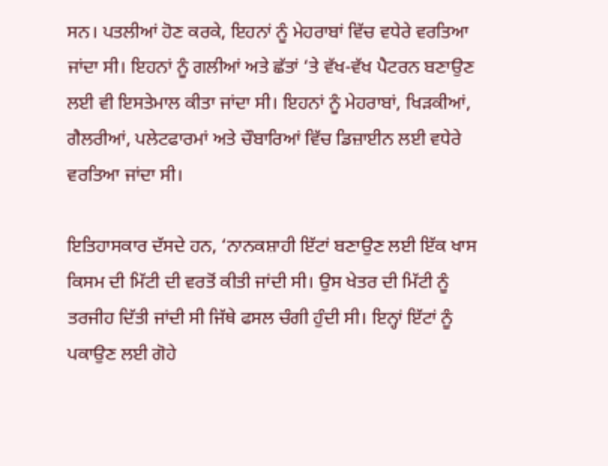ਸਨ। ਪਤਲੀਆਂ ਹੋਣ ਕਰਕੇ, ਇਹਨਾਂ ਨੂੰ ਮੇਹਰਾਬਾਂ ਵਿੱਚ ਵਧੇਰੇ ਵਰਤਿਆ ਜਾਂਦਾ ਸੀ। ਇਹਨਾਂ ਨੂੰ ਗਲੀਆਂ ਅਤੇ ਛੱਤਾਂ ‘ਤੇ ਵੱਖ-ਵੱਖ ਪੈਟਰਨ ਬਣਾਉਣ ਲਈ ਵੀ ਇਸਤੇਮਾਲ ਕੀਤਾ ਜਾਂਦਾ ਸੀ। ਇਹਨਾਂ ਨੂੰ ਮੇਹਰਾਬਾਂ, ਖਿੜਕੀਆਂ, ਗੈਲਰੀਆਂ, ਪਲੇਟਫਾਰਮਾਂ ਅਤੇ ਚੌਬਾਰਿਆਂ ਵਿੱਚ ਡਿਜ਼ਾਈਨ ਲਈ ਵਧੇਰੇ ਵਰਤਿਆ ਜਾਂਦਾ ਸੀ।

ਇਤਿਹਾਸਕਾਰ ਦੱਸਦੇ ਹਨ, ‘ਨਾਨਕਸ਼ਾਹੀ ਇੱਟਾਂ ਬਣਾਉਣ ਲਈ ਇੱਕ ਖਾਸ ਕਿਸਮ ਦੀ ਮਿੱਟੀ ਦੀ ਵਰਤੋਂ ਕੀਤੀ ਜਾਂਦੀ ਸੀ। ਉਸ ਖੇਤਰ ਦੀ ਮਿੱਟੀ ਨੂੰ ਤਰਜੀਹ ਦਿੱਤੀ ਜਾਂਦੀ ਸੀ ਜਿੱਥੇ ਫਸਲ ਚੰਗੀ ਹੁੰਦੀ ਸੀ। ਇਨ੍ਹਾਂ ਇੱਟਾਂ ਨੂੰ ਪਕਾਉਣ ਲਈ ਗੋਹੇ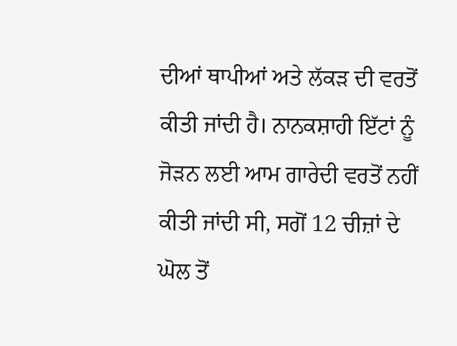ਦੀਆਂ ਥਾਪੀਆਂ ਅਤੇ ਲੱਕੜ ਦੀ ਵਰਤੋਂ ਕੀਤੀ ਜਾਂਦੀ ਹੈ। ਨਾਨਕਸ਼ਾਹੀ ਇੱਟਾਂ ਨੂੰ ਜੋੜਨ ਲਈ ਆਮ ਗਾਰੇਦੀ ਵਰਤੋਂ ਨਹੀਂ ਕੀਤੀ ਜਾਂਦੀ ਸੀ, ਸਗੋਂ 12 ਚੀਜ਼ਾਂ ਦੇ ਘੋਲ ਤੋਂ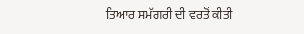ਤਿਆਰ ਸਮੱਗਰੀ ਦੀ ਵਰਤੋਂ ਕੀਤੀ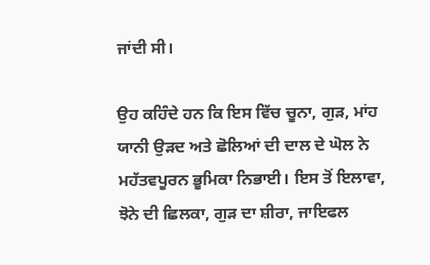ਜਾਂਦੀ ਸੀ।

ਉਹ ਕਹਿੰਦੇ ਹਨ ਕਿ ਇਸ ਵਿੱਚ ਚੂਨਾ, ਗੁੜ, ਮਾਂਹ ਯਾਨੀ ਉੜਦ ਅਤੇ ਛੋਲਿਆਂ ਦੀ ਦਾਲ ਦੇ ਘੋਲ ਨੇ ਮਹੱਤਵਪੂਰਨ ਭੂਮਿਕਾ ਨਿਭਾਈ। ਇਸ ਤੋਂ ਇਲਾਵਾ, ਝੋਨੇ ਦੀ ਛਿਲਕਾ, ਗੁੜ ਦਾ ਸ਼ੀਰਾ, ਜਾਇਫਲ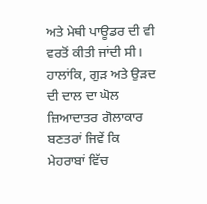ਅਤੇ ਮੇਥੀ ਪਾਊਡਰ ਦੀ ਵੀ ਵਰਤੋਂ ਕੀਤੀ ਜਾਂਦੀ ਸੀ। ਹਾਲਾਂਕਿ, ਗੁੜ ਅਤੇ ਉੜਦ ਦੀ ਦਾਲ ਦਾ ਘੋਲ ਜ਼ਿਆਦਾਤਰ ਗੋਲਾਕਾਰ ਬਣਤਰਾਂ ਜਿਵੇਂ ਕਿ ਮੇਹਰਾਬਾਂ ਵਿੱਚ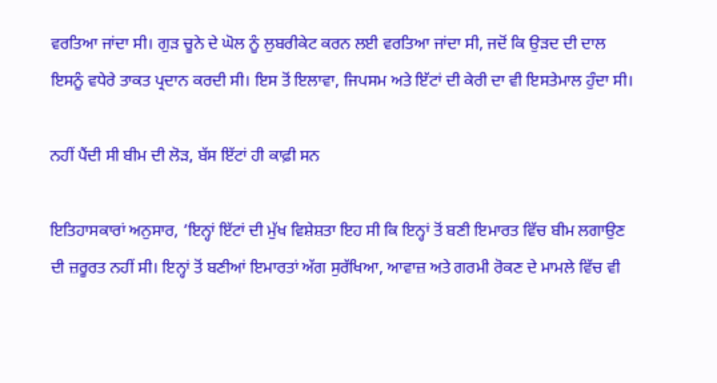ਵਰਤਿਆ ਜਾਂਦਾ ਸੀ। ਗੁੜ ਚੂਨੇ ਦੇ ਘੋਲ ਨੂੰ ਲੁਬਰੀਕੇਟ ਕਰਨ ਲਈ ਵਰਤਿਆ ਜਾਂਦਾ ਸੀ, ਜਦੋਂ ਕਿ ਉੜਦ ਦੀ ਦਾਲ ਇਸਨੂੰ ਵਧੇਰੇ ਤਾਕਤ ਪ੍ਰਦਾਨ ਕਰਦੀ ਸੀ। ਇਸ ਤੋਂ ਇਲਾਵਾ, ਜਿਪਸਮ ਅਤੇ ਇੱਟਾਂ ਦੀ ਕੇਰੀ ਦਾ ਵੀ ਇਸਤੇਮਾਲ ਹੁੰਦਾ ਸੀ।

ਨਹੀਂ ਪੈਂਦੀ ਸੀ ਬੀਮ ਦੀ ਲੋੜ, ਬੱਸ ਇੱਟਾਂ ਹੀ ਕਾਫ਼ੀ ਸਨ

ਇਤਿਹਾਸਕਾਰਾਂ ਅਨੁਸਾਰ, ‘ਇਨ੍ਹਾਂ ਇੱਟਾਂ ਦੀ ਮੁੱਖ ਵਿਸ਼ੇਸ਼ਤਾ ਇਹ ਸੀ ਕਿ ਇਨ੍ਹਾਂ ਤੋਂ ਬਣੀ ਇਮਾਰਤ ਵਿੱਚ ਬੀਮ ਲਗਾਉਣ ਦੀ ਜ਼ਰੂਰਤ ਨਹੀਂ ਸੀ। ਇਨ੍ਹਾਂ ਤੋਂ ਬਣੀਆਂ ਇਮਾਰਤਾਂ ਅੱਗ ਸੁਰੱਖਿਆ, ਆਵਾਜ਼ ਅਤੇ ਗਰਮੀ ਰੋਕਣ ਦੇ ਮਾਮਲੇ ਵਿੱਚ ਵੀ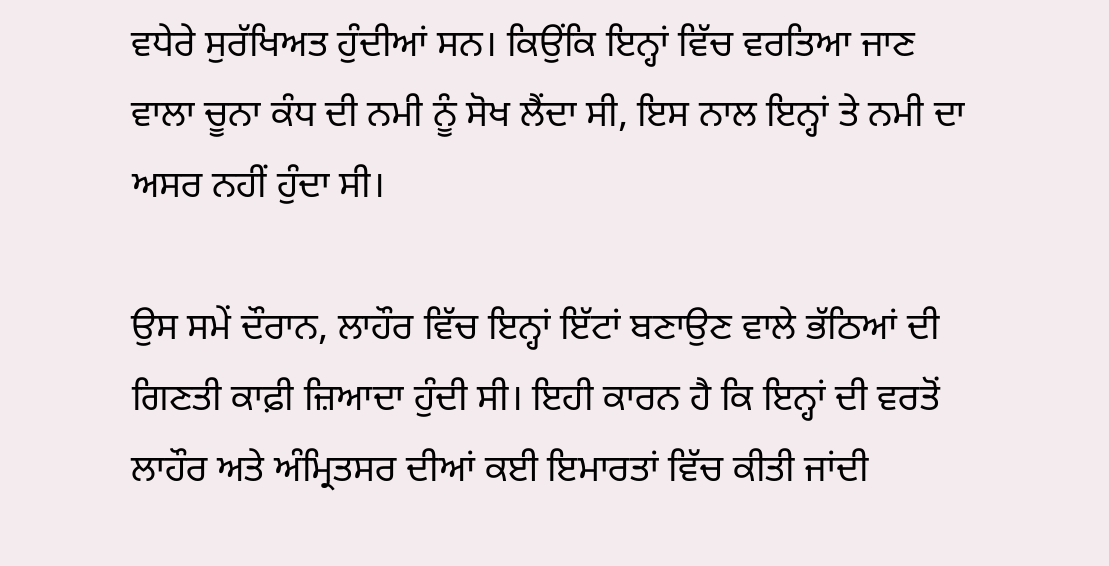ਵਧੇਰੇ ਸੁਰੱਖਿਅਤ ਹੁੰਦੀਆਂ ਸਨ। ਕਿਉਂਕਿ ਇਨ੍ਹਾਂ ਵਿੱਚ ਵਰਤਿਆ ਜਾਣ ਵਾਲਾ ਚੂਨਾ ਕੰਧ ਦੀ ਨਮੀ ਨੂੰ ਸੋਖ ਲੈਂਦਾ ਸੀ, ਇਸ ਨਾਲ ਇਨ੍ਹਾਂ ਤੇ ਨਮੀ ਦਾ ਅਸਰ ਨਹੀਂ ਹੁੰਦਾ ਸੀ।

ਉਸ ਸਮੇਂ ਦੌਰਾਨ, ਲਾਹੌਰ ਵਿੱਚ ਇਨ੍ਹਾਂ ਇੱਟਾਂ ਬਣਾਉਣ ਵਾਲੇ ਭੱਠਿਆਂ ਦੀ ਗਿਣਤੀ ਕਾਫ਼ੀ ਜ਼ਿਆਦਾ ਹੁੰਦੀ ਸੀ। ਇਹੀ ਕਾਰਨ ਹੈ ਕਿ ਇਨ੍ਹਾਂ ਦੀ ਵਰਤੋਂ ਲਾਹੌਰ ਅਤੇ ਅੰਮ੍ਰਿਤਸਰ ਦੀਆਂ ਕਈ ਇਮਾਰਤਾਂ ਵਿੱਚ ਕੀਤੀ ਜਾਂਦੀ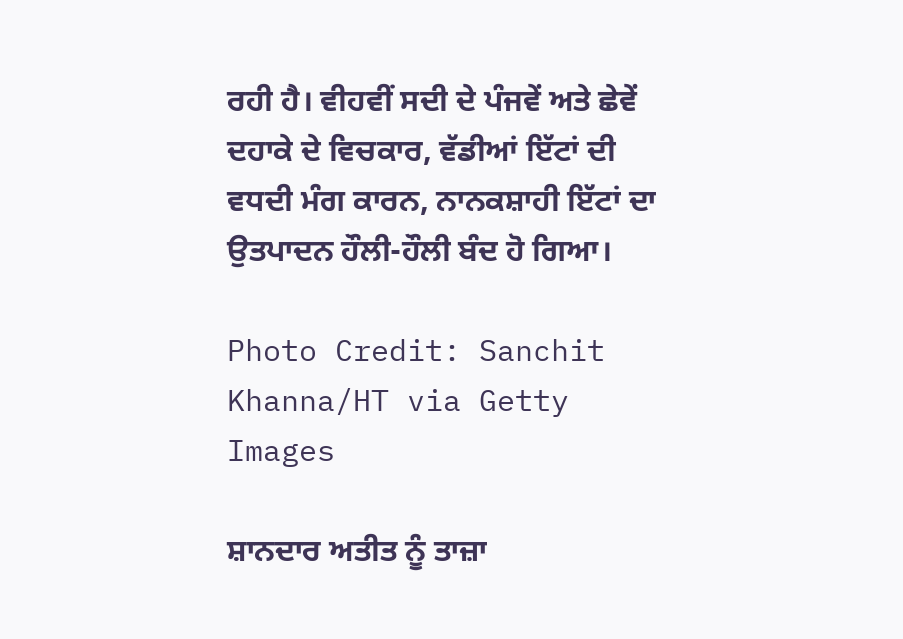ਰਹੀ ਹੈ। ਵੀਹਵੀਂ ਸਦੀ ਦੇ ਪੰਜਵੇਂ ਅਤੇ ਛੇਵੇਂ ਦਹਾਕੇ ਦੇ ਵਿਚਕਾਰ, ਵੱਡੀਆਂ ਇੱਟਾਂ ਦੀ ਵਧਦੀ ਮੰਗ ਕਾਰਨ, ਨਾਨਕਸ਼ਾਹੀ ਇੱਟਾਂ ਦਾ ਉਤਪਾਦਨ ਹੌਲੀ-ਹੌਲੀ ਬੰਦ ਹੋ ਗਿਆ।

Photo Credit: Sanchit Khanna/HT via Getty Images

ਸ਼ਾਨਦਾਰ ਅਤੀਤ ਨੂੰ ਤਾਜ਼ਾ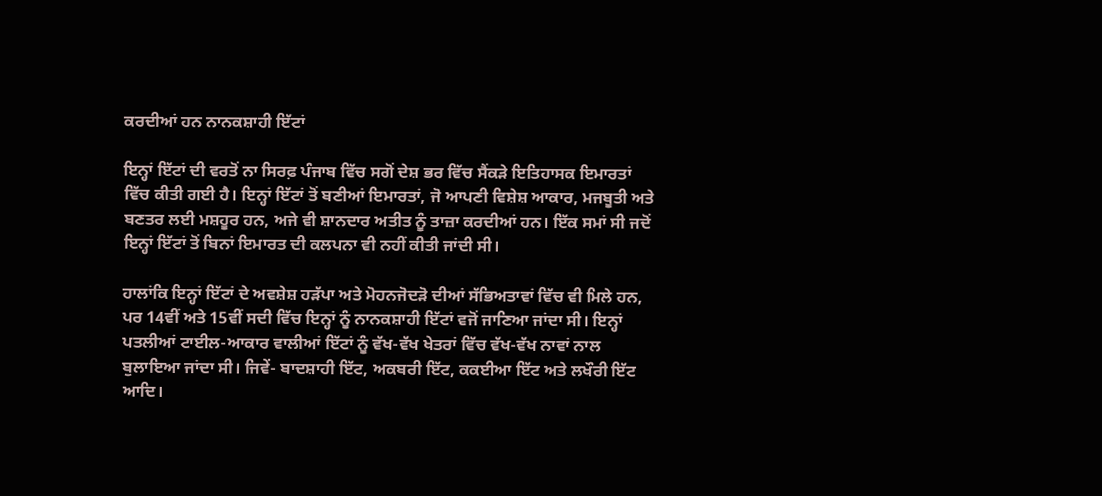ਕਰਦੀਆਂ ਹਨ ਨਾਨਕਸ਼ਾਹੀ ਇੱਟਾਂ

ਇਨ੍ਹਾਂ ਇੱਟਾਂ ਦੀ ਵਰਤੋਂ ਨਾ ਸਿਰਫ਼ ਪੰਜਾਬ ਵਿੱਚ ਸਗੋਂ ਦੇਸ਼ ਭਰ ਵਿੱਚ ਸੈਂਕੜੇ ਇਤਿਹਾਸਕ ਇਮਾਰਤਾਂ ਵਿੱਚ ਕੀਤੀ ਗਈ ਹੈ। ਇਨ੍ਹਾਂ ਇੱਟਾਂ ਤੋਂ ਬਣੀਆਂ ਇਮਾਰਤਾਂ, ਜੋ ਆਪਣੀ ਵਿਸ਼ੇਸ਼ ਆਕਾਰ, ਮਜਬੂਤੀ ਅਤੇ ਬਣਤਰ ਲਈ ਮਸ਼ਹੂਰ ਹਨ, ਅਜੇ ਵੀ ਸ਼ਾਨਦਾਰ ਅਤੀਤ ਨੂੰ ਤਾਜ਼ਾ ਕਰਦੀਆਂ ਹਨ। ਇੱਕ ਸਮਾਂ ਸੀ ਜਦੋਂ ਇਨ੍ਹਾਂ ਇੱਟਾਂ ਤੋਂ ਬਿਨਾਂ ਇਮਾਰਤ ਦੀ ਕਲਪਨਾ ਵੀ ਨਹੀਂ ਕੀਤੀ ਜਾਂਦੀ ਸੀ।

ਹਾਲਾਂਕਿ ਇਨ੍ਹਾਂ ਇੱਟਾਂ ਦੇ ਅਵਸ਼ੇਸ਼ ਹੜੱਪਾ ਅਤੇ ਮੋਹਨਜੋਦੜੋ ਦੀਆਂ ਸੱਭਿਅਤਾਵਾਂ ਵਿੱਚ ਵੀ ਮਿਲੇ ਹਨ, ਪਰ 14ਵੀਂ ਅਤੇ 15ਵੀਂ ਸਦੀ ਵਿੱਚ ਇਨ੍ਹਾਂ ਨੂੰ ਨਾਨਕਸ਼ਾਹੀ ਇੱਟਾਂ ਵਜੋਂ ਜਾਣਿਆ ਜਾਂਦਾ ਸੀ। ਇਨ੍ਹਾਂ ਪਤਲੀਆਂ ਟਾਈਲ-ਆਕਾਰ ਵਾਲੀਆਂ ਇੱਟਾਂ ਨੂੰ ਵੱਖ-ਵੱਖ ਖੇਤਰਾਂ ਵਿੱਚ ਵੱਖ-ਵੱਖ ਨਾਵਾਂ ਨਾਲ ਬੁਲਾਇਆ ਜਾਂਦਾ ਸੀ। ਜਿਵੇਂ- ਬਾਦਸ਼ਾਹੀ ਇੱਟ, ਅਕਬਰੀ ਇੱਟ, ਕਕਈਆ ਇੱਟ ਅਤੇ ਲਖੌਰੀ ਇੱਟ ਆਦਿ।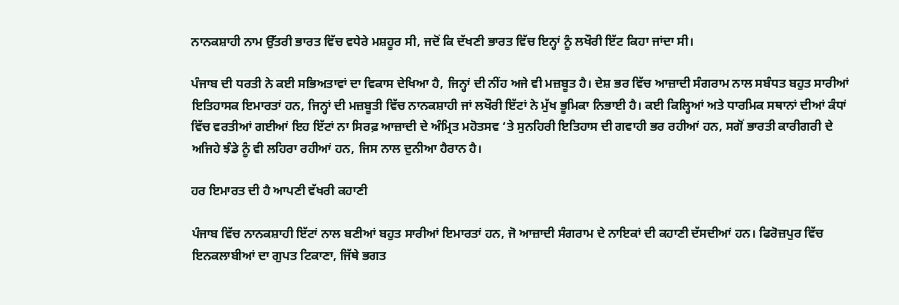ਨਾਨਕਸ਼ਾਹੀ ਨਾਮ ਉੱਤਰੀ ਭਾਰਤ ਵਿੱਚ ਵਧੇਰੇ ਮਸ਼ਹੂਰ ਸੀ, ਜਦੋਂ ਕਿ ਦੱਖਣੀ ਭਾਰਤ ਵਿੱਚ ਇਨ੍ਹਾਂ ਨੂੰ ਲਖੌਰੀ ਇੱਟ ਕਿਹਾ ਜਾਂਦਾ ਸੀ।

ਪੰਜਾਬ ਦੀ ਧਰਤੀ ਨੇ ਕਈ ਸਭਿਅਤਾਵਾਂ ਦਾ ਵਿਕਾਸ ਦੇਖਿਆ ਹੈ, ਜਿਨ੍ਹਾਂ ਦੀ ਨੀਂਹ ਅਜੇ ਵੀ ਮਜ਼ਬੂਤ ਹੈ। ਦੇਸ਼ ਭਰ ਵਿੱਚ ਆਜ਼ਾਦੀ ਸੰਗਰਾਮ ਨਾਲ ਸਬੰਧਤ ਬਹੁਤ ਸਾਰੀਆਂ ਇਤਿਹਾਸਕ ਇਮਾਰਤਾਂ ਹਨ, ਜਿਨ੍ਹਾਂ ਦੀ ਮਜ਼ਬੂਤੀ ਵਿੱਚ ਨਾਨਕਸ਼ਾਹੀ ਜਾਂ ਲਖੌਰੀ ਇੱਟਾਂ ਨੇ ਮੁੱਖ ਭੂਮਿਕਾ ਨਿਭਾਈ ਹੈ। ਕਈ ਕਿਲ੍ਹਿਆਂ ਅਤੇ ਧਾਰਮਿਕ ਸਥਾਨਾਂ ਦੀਆਂ ਕੰਧਾਂ ਵਿੱਚ ਵਰਤੀਆਂ ਗਈਆਂ ਇਹ ਇੱਟਾਂ ਨਾ ਸਿਰਫ਼ ਆਜ਼ਾਦੀ ਦੇ ਅੰਮ੍ਰਿਤ ਮਹੋਤਸਵ ‘ਤੇ ਸੁਨਹਿਰੀ ਇਤਿਹਾਸ ਦੀ ਗਵਾਹੀ ਭਰ ਰਹੀਆਂ ਹਨ, ਸਗੋਂ ਭਾਰਤੀ ਕਾਰੀਗਰੀ ਦੇ ਅਜਿਹੇ ਝੰਡੇ ਨੂੰ ਵੀ ਲਹਿਰਾ ਰਹੀਆਂ ਹਨ, ਜਿਸ ਨਾਲ ਦੁਨੀਆ ਹੈਰਾਨ ਹੈ।

ਹਰ ਇਮਾਰਤ ਦੀ ਹੈ ਆਪਣੀ ਵੱਖਰੀ ਕਹਾਣੀ

ਪੰਜਾਬ ਵਿੱਚ ਨਾਨਕਸ਼ਾਹੀ ਇੱਟਾਂ ਨਾਲ ਬਣੀਆਂ ਬਹੁਤ ਸਾਰੀਆਂ ਇਮਾਰਤਾਂ ਹਨ, ਜੋ ਆਜ਼ਾਦੀ ਸੰਗਰਾਮ ਦੇ ਨਾਇਕਾਂ ਦੀ ਕਹਾਣੀ ਦੱਸਦੀਆਂ ਹਨ। ਫਿਰੋਜ਼ਪੁਰ ਵਿੱਚ ਇਨਕਲਾਬੀਆਂ ਦਾ ਗੁਪਤ ਟਿਕਾਣਾ, ਜਿੱਥੇ ਭਗਤ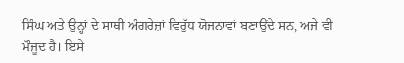ਸਿੰਘ ਅਤੇ ਉਨ੍ਹਾਂ ਦੇ ਸਾਥੀ ਅੰਗਰੇਜ਼ਾਂ ਵਿਰੁੱਧ ਯੋਜਨਾਵਾਂ ਬਣਾਉਂਦੇ ਸਨ, ਅਜੇ ਵੀ ਮੌਜੂਦ ਹੈ। ਇਸੇ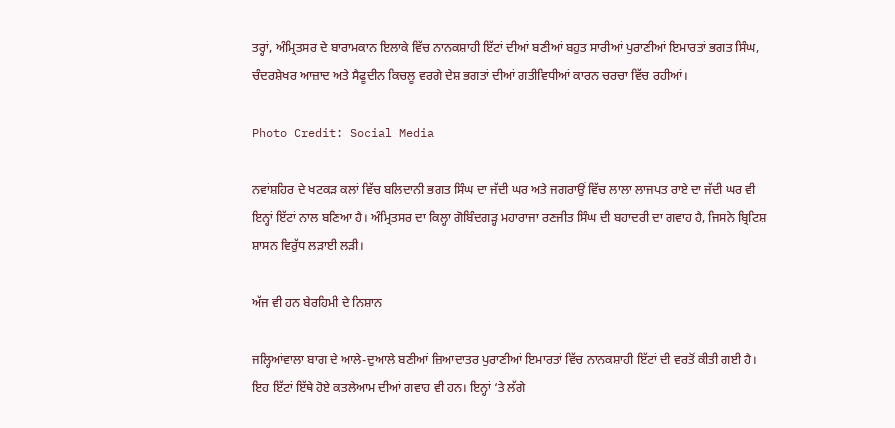ਤਰ੍ਹਾਂ, ਅੰਮ੍ਰਿਤਸਰ ਦੇ ਬਾਰਾਮਕਾਨ ਇਲਾਕੇ ਵਿੱਚ ਨਾਨਕਸ਼ਾਹੀ ਇੱਟਾਂ ਦੀਆਂ ਬਣੀਆਂ ਬਹੁਤ ਸਾਰੀਆਂ ਪੁਰਾਣੀਆਂ ਇਮਾਰਤਾਂ ਭਗਤ ਸਿੰਘ, ਚੰਦਰਸ਼ੇਖਰ ਆਜ਼ਾਦ ਅਤੇ ਸੈਫੂਦੀਨ ਕਿਚਲੂ ਵਰਗੇ ਦੇਸ਼ ਭਗਤਾਂ ਦੀਆਂ ਗਤੀਵਿਧੀਆਂ ਕਾਰਨ ਚਰਚਾ ਵਿੱਚ ਰਹੀਆਂ।

Photo Credit: Social Media

ਨਵਾਂਸ਼ਹਿਰ ਦੇ ਖਟਕੜ ਕਲਾਂ ਵਿੱਚ ਬਲਿਦਾਨੀ ਭਗਤ ਸਿੰਘ ਦਾ ਜੱਦੀ ਘਰ ਅਤੇ ਜਗਰਾਉਂ ਵਿੱਚ ਲਾਲਾ ਲਾਜਪਤ ਰਾਏ ਦਾ ਜੱਦੀ ਘਰ ਵੀ ਇਨ੍ਹਾਂ ਇੱਟਾਂ ਨਾਲ ਬਣਿਆ ਹੈ। ਅੰਮ੍ਰਿਤਸਰ ਦਾ ਕਿਲ੍ਹਾ ਗੋਬਿੰਦਗੜ੍ਹ ਮਹਾਰਾਜਾ ਰਣਜੀਤ ਸਿੰਘ ਦੀ ਬਹਾਦਰੀ ਦਾ ਗਵਾਹ ਹੈ, ਜਿਸਨੇ ਬ੍ਰਿਟਿਸ਼ ਸ਼ਾਸਨ ਵਿਰੁੱਧ ਲੜਾਈ ਲੜੀ।

ਅੱਜ ਵੀ ਹਨ ਬੇਰਹਿਮੀ ਦੇ ਨਿਸ਼ਾਨ

ਜਲ੍ਹਿਆਂਵਾਲਾ ਬਾਗ ਦੇ ਆਲੇ-ਦੁਆਲੇ ਬਣੀਆਂ ਜ਼ਿਆਦਾਤਰ ਪੁਰਾਣੀਆਂ ਇਮਾਰਤਾਂ ਵਿੱਚ ਨਾਨਕਸ਼ਾਹੀ ਇੱਟਾਂ ਦੀ ਵਰਤੋਂ ਕੀਤੀ ਗਈ ਹੈ। ਇਹ ਇੱਟਾਂ ਇੱਥੇ ਹੋਏ ਕਤਲੇਆਮ ਦੀਆਂ ਗਵਾਹ ਵੀ ਹਨ। ਇਨ੍ਹਾਂ ‘ਤੇ ਲੱਗੇ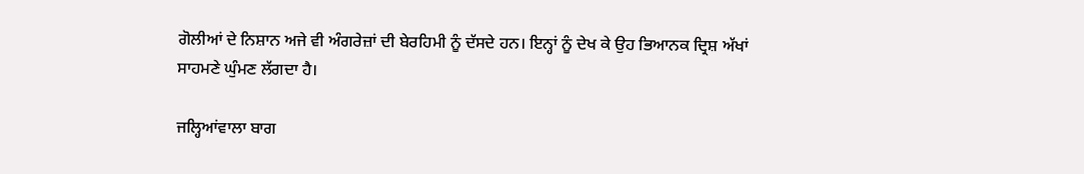ਗੋਲੀਆਂ ਦੇ ਨਿਸ਼ਾਨ ਅਜੇ ਵੀ ਅੰਗਰੇਜ਼ਾਂ ਦੀ ਬੇਰਹਿਮੀ ਨੂੰ ਦੱਸਦੇ ਹਨ। ਇਨ੍ਹਾਂ ਨੂੰ ਦੇਖ ਕੇ ਉਹ ਭਿਆਨਕ ਦ੍ਰਿਸ਼ ਅੱਖਾਂ ਸਾਹਮਣੇ ਘੁੰਮਣ ਲੱਗਦਾ ਹੈ।

ਜਲ੍ਹਿਆਂਵਾਲਾ ਬਾਗ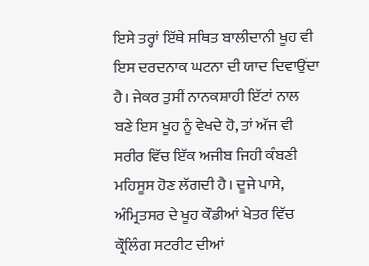ਇਸੇ ਤਰ੍ਹਾਂ ਇੱਥੇ ਸਥਿਤ ਬਾਲੀਦਾਨੀ ਖੂਹ ਵੀ ਇਸ ਦਰਦਨਾਕ ਘਟਨਾ ਦੀ ਯਾਦ ਦਿਵਾਉਂਦਾ ਹੈ। ਜੇਕਰ ਤੁਸੀਂ ਨਾਨਕਸ਼ਾਹੀ ਇੱਟਾਂ ਨਾਲ ਬਣੇ ਇਸ ਖੂਹ ਨੂੰ ਵੇਖਦੇ ਹੋ, ਤਾਂ ਅੱਜ ਵੀ ਸਰੀਰ ਵਿੱਚ ਇੱਕ ਅਜੀਬ ਜਿਹੀ ਕੰਬਣੀ ਮਹਿਸੂਸ ਹੋਣ ਲੱਗਦੀ ਹੈ। ਦੂਜੇ ਪਾਸੇ, ਅੰਮ੍ਰਿਤਸਰ ਦੇ ਖੂਹ ਕੌਡੀਆਂ ਖੇਤਰ ਵਿੱਚ ਕ੍ਰੌਲਿੰਗ ਸਟਰੀਟ ਦੀਆਂ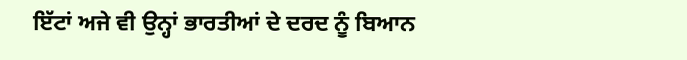ਇੱਟਾਂ ਅਜੇ ਵੀ ਉਨ੍ਹਾਂ ਭਾਰਤੀਆਂ ਦੇ ਦਰਦ ਨੂੰ ਬਿਆਨ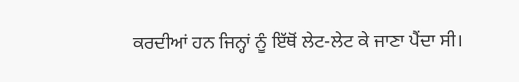ਕਰਦੀਆਂ ਹਨ ਜਿਨ੍ਹਾਂ ਨੂੰ ਇੱਥੋਂ ਲੇਟ-ਲੇਟ ਕੇ ਜਾਣਾ ਪੈਂਦਾ ਸੀ।